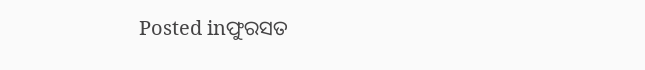Posted inଫୁରସତ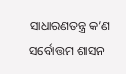ସାଧାରଣତନ୍ତ୍ର କ’ଣ ସର୍ବୋତ୍ତମ ଶାସନ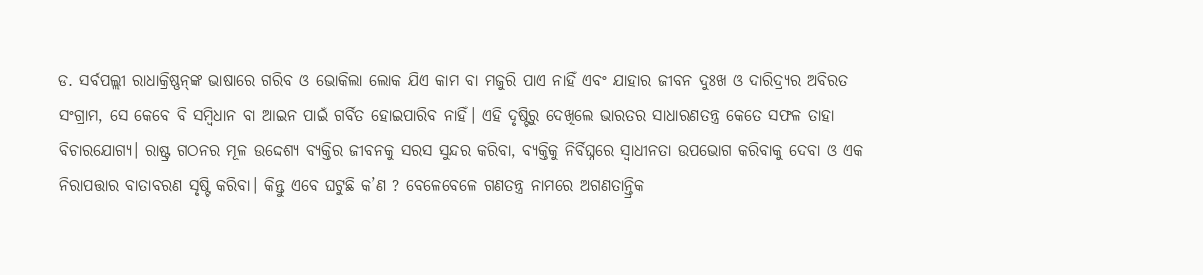ଡ. ସର୍ବପଲ୍ଲୀ ରାଧାକ୍ରିଷ୍ଣନ୍‌ଙ୍କ ଭାଷାରେ ଗରିବ ଓ ଭୋକିଲା ଲୋକ ଯିଏ କାମ ବା ମଜୁରି ପାଏ ନାହିଁ ଏବଂ ଯାହାର ଜୀବନ ଦୁଃଖ ଓ ଦାରିଦ୍ର୍ୟର ଅବିରତ ସଂଗ୍ରାମ, ସେ କେବେ ବି ସମ୍ବିଧାନ ବା ଆଇନ ପାଇଁ ଗର୍ବିତ ହୋଇପାରିବ ନାହିଁ। ଏହି ଦୃଷ୍ଟିରୁ ଦେଖିଲେ ଭାରତର ସାଧାରଣତନ୍ତ୍ର କେତେ ସଫଳ ତାହା ବିଚାରଯୋଗ୍ୟ। ରାଷ୍ଟ୍ର ଗଠନର ମୂଳ ଉଦ୍ଦେଶ୍ୟ ବ୍ୟକ୍ତିର ଜୀବନକୁ ସରସ ସୁନ୍ଦର କରିବା, ବ୍ୟକ୍ତିକୁ ନିର୍ବିଘ୍ନରେ ସ୍ବାଧୀନତା ଉପଭୋଗ କରିବାକୁ ଦେବା ଓ ଏକ ନିରାପତ୍ତାର ବାତାବରଣ ସୃଷ୍ଟି କରିବା। କିନ୍ତୁ ଏବେ ଘଟୁଛି କ’ଣ ? ବେଳେବେଳେ ଗଣତନ୍ତ୍ର ନାମରେ ଅଗଣତାନ୍ତ୍ରିକ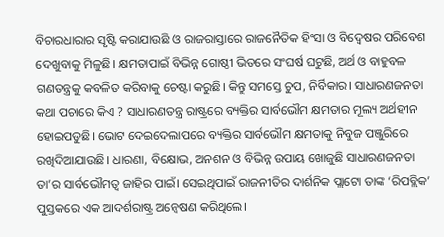ବିଚାରଧାରାର ସୃଷ୍ଟି କରାଯାଉଛି ଓ ରାଜରାସ୍ତାରେ ରାଜନୈତିକ ହିଂସା ଓ ବିଦ୍ୱେଷର ପରିବେଶ ଦେଖୁବାକୁ ମିଳୁଛି। କ୍ଷମତାପାଇଁ ବିଭିନ୍ନ ଗୋଷ୍ଠୀ ଭିତରେ ସଂଘର୍ଷ ଘଟୁଛି, ଅର୍ଥ ଓ ବାହୁବଳ ଗଣତନ୍ତ୍ରକୁ କବଳିତ କରିବାକୁ ଚେଷ୍ଟା କରୁଛି। କିନ୍ତୁ ସମସ୍ତେ ଚୁପ, ନିର୍ବିକାର। ସାଧାରଣଜନତା କଥା ପଚାରେ କିଏ ? ସାଧାରଣତନ୍ତ୍ର ରାଷ୍ଟ୍ରରେ ବ୍ୟକ୍ତିର ସାର୍ବଭୌମ କ୍ଷମତାର ମୂଲ୍ୟ ଅର୍ଥହୀନ ହୋଇପଡୁଛି। ଭୋଟ ଦେଇଦେଲାପରେ ବ୍ୟକ୍ତିର ସାର୍ବଭୌମ କ୍ଷମତାକୁ ନିବୁଜ ପଞ୍ଜୁରିରେ ରଖିଦିଆଯାଉଛି। ଧାରଣା, ବିକ୍ଷୋଭ, ଅନଶନ ଓ ବିଭିନ୍ନ ଉପାୟ ଖୋଜୁଛି ସାଧାରଣଜନତା ତା’ର ସାର୍ବଭୌମତ୍ୱ ଜାହିର ପାଇଁ। ସେଇଥିପାଇଁ ରାଜନୀତିର ଦାର୍ଶନିକ ପ୍ଲାଟୋ ତାଙ୍କ ‘ରିପବ୍ଲିକ’ ପୁସ୍ତକରେ ଏକ ଆଦର୍ଶରାଷ୍ଟ୍ର ଅନ୍ବେଷଣ କରିଥିଲେ।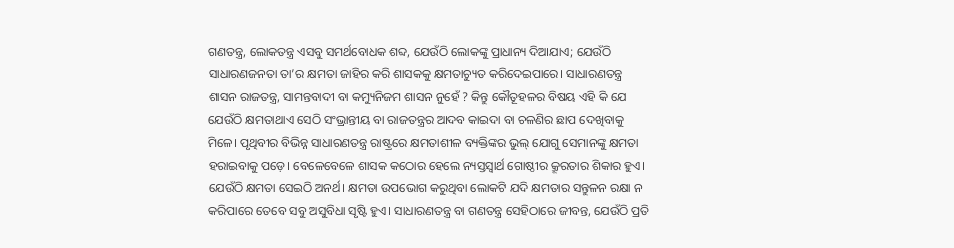ଗଣତନ୍ତ୍ର, ଲୋକତନ୍ତ୍ର ଏସବୁ ସମର୍ଥବୋଧକ ଶବ୍ଦ, ଯେଉଁଠି ଲୋକଙ୍କୁ ପ୍ରାଧାନ୍ୟ ଦିଆଯାଏ; ଯେଉଁଠି ସାଧାରଣଜନତା ତା’ର କ୍ଷମତା ଜାହିର କରି ଶାସକକୁ କ୍ଷମତାଚ୍ୟୁତ କରିଦେଇପାରେ। ସାଧାରଣତନ୍ତ୍ର ଶାସନ ରାଜତନ୍ତ୍ର, ସାମନ୍ତବାଦୀ ବା କମ୍ୟୁନିଜମ ଶାସନ ନୁହେଁ ? କିନ୍ତୁ କୌତୂହଳର ବିଷୟ ଏହି କି ଯେ ଯେଉଁଠି କ୍ଷମତାଥାଏ ସେଠି ସଂଭ୍ରାନ୍ତୀୟ ବା ରାଜତନ୍ତ୍ରର ଆଦବ କାଇଦା ବା ଚଳଣିର ଛାପ ଦେଖିବାକୁ ମିଳେ। ପୃଥିବୀର ବିଭିନ୍ନ ସାଧାରଣତନ୍ତ୍ର ରାଷ୍ଟ୍ରରେ କ୍ଷମତାଶୀଳ ବ୍ୟକ୍ତିଙ୍କର ଭୁଲ୍‌ ଯୋଗୁ ସେମାନଙ୍କୁ କ୍ଷମତା ହରାଇବାକୁ ପଡ଼େ। ବେଳେବେଳେ ଶାସକ କଠୋର ହେଲେ ନ୍ୟସ୍ତସ୍ବାର୍ଥ ଗୋଷ୍ଠୀର କ୍ରୂରତାର ଶିକାର ହୁଏ। ଯେଉଁଠି କ୍ଷମତା ସେଇଠି ଅନର୍ଥ। କ୍ଷମତା ଉପଭୋଗ କରୁଥିବା ଲୋକଟି ଯଦି କ୍ଷମତାର ସନ୍ତୁଳନ ରକ୍ଷା ନ କରିପାରେ ତେବେ ସବୁ ଅସୁବିଧା ସୃଷ୍ଟି ହୁଏ। ସାଧାରଣତନ୍ତ୍ର ବା ଗଣତନ୍ତ୍ର ସେହିଠାରେ ଜୀବନ୍ତ, ଯେଉଁଠି ପ୍ରତି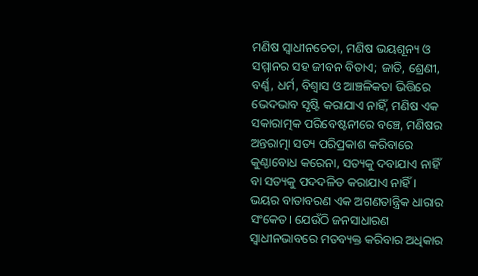ମଣିଷ ସ୍ବାଧୀନଚେତା, ମଣିଷ ଭୟଶୂନ୍ୟ ଓ ସମ୍ମାନର ସହ ଜୀବନ ବିତାଏ; ଜାତି, ଶ୍ରେଣୀ, ବର୍ଣ୍ଣ, ଧର୍ମ, ବିଶ୍ୱାସ ଓ ଆଞ୍ଚଳିକତା ଭିତ୍ତିରେ ଭେଦଭାବ ସୃଷ୍ଟି କରାଯାଏ ନାହିଁ, ମଣିଷ ଏକ ସକାରାତ୍ମକ ପରିବେଷ୍ଟନୀରେ ବଞ୍ଚେ, ମଣିଷର ଅନ୍ତରାତ୍ମା ସତ୍ୟ ପରିପ୍ରକାଶ କରିବାରେ କୁଣ୍ଠାବୋଧ କରେନା, ସତ୍ୟକୁ ଦବାଯାଏ ନାହିଁ ବା ସତ୍ୟକୁ ପଦଦଳିତ କରାଯାଏ ନାହିଁ । ଭୟର ବାତାବରଣ ଏକ ଅଗଣତାନ୍ତ୍ରିକ ଧାରାର ସଂକେତ। ଯେଉଁଠି ଜନସାଧାରଣ ସ୍ବାଧୀନଭାବରେ ମତବ୍ୟକ୍ତ କରିବାର ଅଧିକାର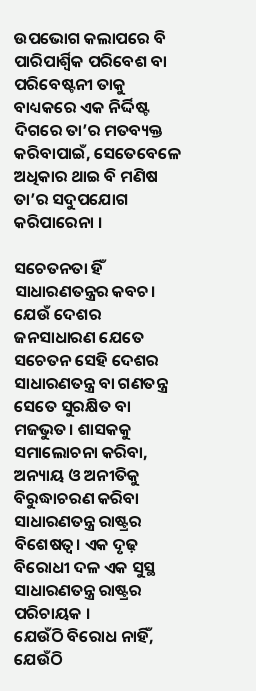ଉପଭୋଗ କଲାପରେ ବି ପାରିପାର୍ଶ୍ୱିକ ପରିବେଶ ବା ପରିବେଷ୍ଟନୀ ତାକୁ ବାଧ୍ୟକରେ ଏକ ନିର୍ଦ୍ଦିଷ୍ଟ ଦିଗରେ ତା’ର ମତବ୍ୟକ୍ତ କରିବାପାଇଁ, ସେତେବେଳେ ଅଧିକାର ଥାଇ ବି ମଣିଷ ତା’ର ସଦୁପଯୋଗ କରିପାରେନା ।

ସଚେତନତା ହିଁ ସାଧାରଣତନ୍ତ୍ରର କବଚ। ଯେଉଁ ଦେଶର ଜନସାଧାରଣ ଯେତେ ସଚେତନ ସେହି ଦେଶର ସାଧାରଣତନ୍ତ୍ର ବା ଗଣତନ୍ତ୍ର ସେତେ ସୁରକ୍ଷିତ ବା ମଜଭୁତ। ଶାସକକୁ ସମାଲୋଚନା କରିବା, ଅନ୍ୟାୟ ଓ ଅନୀତିକୁ ବିରୁଦ୍ଧାଚରଣ କରିବା ସାଧାରଣତନ୍ତ୍ର ରାଷ୍ଟ୍ରର ବିଶେଷତ୍ୱ। ଏକ ଦୃଢ଼ ବିରୋଧୀ ଦଳ ଏକ ସୁସ୍ଥ ସାଧାରଣତନ୍ତ୍ର ରାଷ୍ଟ୍ରର ପରିଚାୟକ ।
ଯେଉଁଠି ବିରୋଧ ନାହିଁ, ଯେଉଁଠି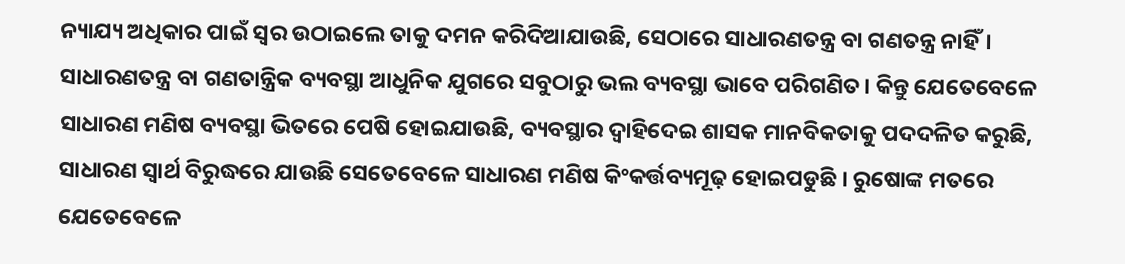ନ୍ୟାଯ୍ୟ ଅଧିକାର ପାଇଁ ସ୍ବର ଉଠାଇଲେ ତାକୁ ଦମନ କରିଦିଆଯାଉଛି, ସେଠାରେ ସାଧାରଣତନ୍ତ୍ର ବା ଗଣତନ୍ତ୍ର ନାହିଁ। ସାଧାରଣତନ୍ତ୍ର ବା ଗଣତାନ୍ତ୍ରିକ ବ୍ୟବସ୍ଥା ଆଧୁନିକ ଯୁଗରେ ସବୁଠାରୁ ଭଲ ବ୍ୟବସ୍ଥା ଭାବେ ପରିଗଣିତ। କିନ୍ତୁ ଯେତେବେଳେ ସାଧାରଣ ମଣିଷ ବ୍ୟବସ୍ଥା ଭିତରେ ପେଷି ହୋଇଯାଉଛି, ବ୍ୟବସ୍ଥାର ଦ୍ୱାହିଦେଇ ଶାସକ ମାନବିକତାକୁ ପଦଦଳିତ କରୁଛି, ସାଧାରଣ ସ୍ବାର୍ଥ ବିରୁଦ୍ଧରେ ଯାଉଛି ସେତେବେଳେ ସାଧାରଣ ମଣିଷ କିଂକର୍ତ୍ତବ୍ୟମୂଢ଼ ହୋଇପଡୁଛି । ରୁଷୋଙ୍କ ମତରେ ଯେତେବେଳେ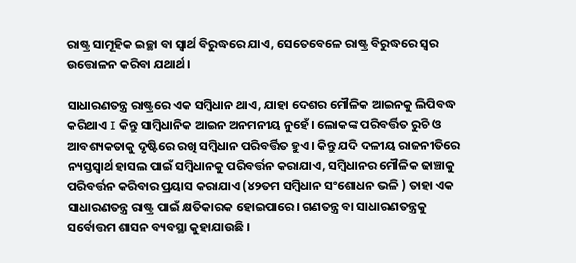ରାଷ୍ଟ୍ର ସାମୂହିକ ଇଚ୍ଛା ବା ସ୍ବାର୍ଥ ବିରୁଦ୍ଧରେ ଯାଏ, ସେତେବେଳେ ରାଷ୍ଟ୍ର ବିରୁଦ୍ଧରେ ସ୍ବର ଉତ୍ତୋଳନ କରିବା ଯଥାର୍ଥ।

ସାଧାରଣତନ୍ତ୍ର ରାଷ୍ଟ୍ରରେ ଏକ ସମ୍ବିଧାନ ଥାଏ, ଯାହା ଦେଶର ମୌଳିକ ଆଇନକୁ ଲିପିବଦ୍ଧ କରିଥାଏ I କିନ୍ତୁ ସାମ୍ବିଧାନିକ ଆଇନ ଅନମନୀୟ ନୁହେଁ। ଲୋକଙ୍କ ପରିବର୍ତ୍ତିତ ରୁଚି ଓ ଆବଶ୍ୟକତାକୁ ଦୃଷ୍ଟିରେ ରଖି ସମ୍ବିଧାନ ପରିବର୍ତ୍ତିତ ହୁଏ। କିନ୍ତୁ ଯଦି ଦଳୀୟ ରାଜନୀତିରେ ନ୍ୟସ୍ତସ୍ବାର୍ଥ ହାସଲ ପାଇଁ ସମ୍ବିଧାନକୁ ପରିବର୍ତ୍ତନ କରାଯାଏ, ସମ୍ବିଧାନର ମୌଳିକ ଢାଞ୍ଚାକୁ ପରିବର୍ତ୍ତନ କରିବାର ପ୍ରୟାସ କରାଯାଏ (୪୨ତମ ସମ୍ବିଧାନ ସଂଶୋଧନ ଭଳି ) ତାହା ଏକ ସାଧାରଣତନ୍ତ୍ର ରାଷ୍ଟ୍ର ପାଇଁ କ୍ଷତିକାରକ ହୋଇପାରେ। ଗଣତନ୍ତ୍ର ବା ସାଧାରଣତନ୍ତ୍ରକୁ ସର୍ବୋତ୍ତମ ଶାସନ ବ୍ୟବସ୍ଥା କୁହାଯାଉଛି ।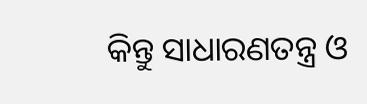କିନ୍ତୁ ସାଧାରଣତନ୍ତ୍ର ଓ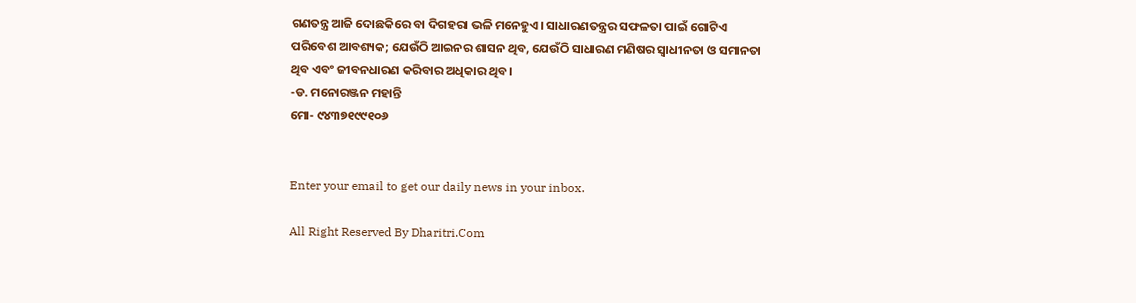ଗଣତନ୍ତ୍ର ଆଜି ଦୋଛକିରେ ବା ଦିଗହରା ଭଳି ମନେହୁଏ। ସାଧାରଣତନ୍ତ୍ରର ସଫଳତା ପାଇଁ ଗୋଟିଏ ପରିବେଶ ଆବଶ୍ୟକ; ଯେଉଁଠି ଆଇନର ଶାସନ ଥିବ, ଯେଉଁଠି ସାଧାରଣ ମଣିଷର ସ୍ବାଧୀନତା ଓ ସମାନତା ଥିବ ଏବଂ ଜୀବନଧାରଣ କରିବାର ଅଧିକାର ଥିବ।
-ଡ. ମନୋରଞ୍ଜନ ମହାନ୍ତି
ମୋ- ୯୪୩୭୧୯୯୧୦୬


Enter your email to get our daily news in your inbox.

All Right Reserved By Dharitri.Com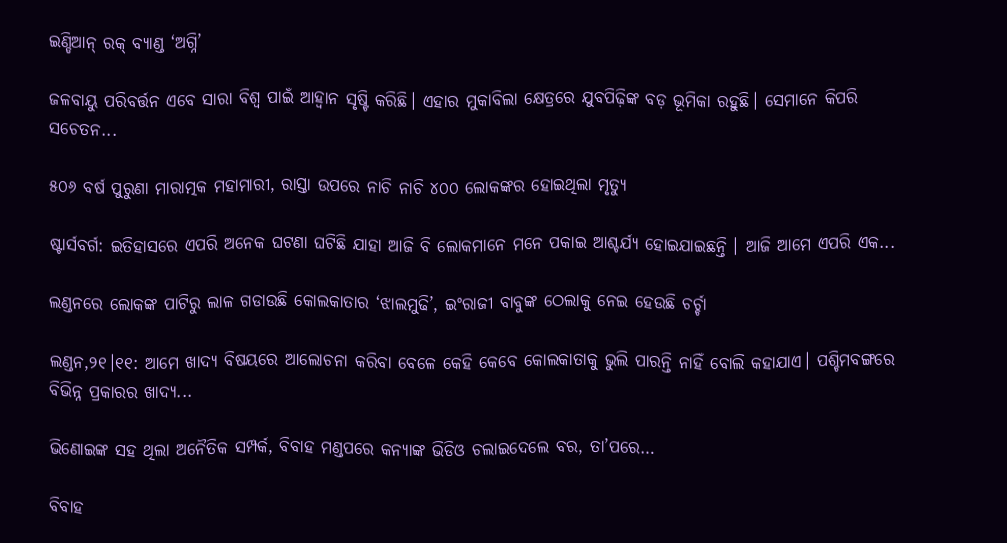ଇଣ୍ଡିଆନ୍‌ ରକ୍‌ ବ୍ୟାଣ୍ଡ ‘ଅଗ୍ନି’

ଜଳବାୟୁ ପରିବର୍ତ୍ତନ ଏବେ ସାରା ବିଶ୍ୱ ପାଇଁ ଆହ୍ବାନ ସୃଷ୍ଟି କରିଛି। ଏହାର ମୁକାବିଲା କ୍ଷେତ୍ରରେ ଯୁବପିଢ଼ିଙ୍କ ବଡ଼ ଭୂମିକା ରହୁଛି। ସେମାନେ କିପରି ସଚେତନ...

୫୦୬ ବର୍ଷ ପୁରୁଣା ମାରାତ୍ମକ ମହାମାରୀ, ରାସ୍ତା ଉପରେ ନାଚି ନାଚି ୪୦୦ ଲୋକଙ୍କର ହୋଇଥିଲା ମୃତ୍ୟୁ

ଷ୍ଟାର୍ସବର୍ଗ: ଇତିହାସରେ ଏପରି ଅନେକ ଘଟଣା ଘଟିଛି ଯାହା ଆଜି ବି ଲୋକମାନେ ମନେ ପକାଇ ଆଶ୍ଚର୍ଯ୍ୟ ହୋଇଯାଇଛନ୍ତି । ଆଜି ଆମେ ଏପରି ଏକ...

ଲଣ୍ଡନରେ ଲୋକଙ୍କ ପାଟିରୁ ଲାଳ ଗଡାଉଛି କୋଲକାତାର ‘ଝାଲମୁଢି’, ଇଂରାଜୀ ବାବୁଙ୍କ ଠେଲାକୁ ନେଇ ହେଉଛି ଚର୍ଚ୍ଚା

ଲଣ୍ଡନ,୨୧।୧୧: ଆମେ ଖାଦ୍ୟ ବିଷୟରେ ଆଲୋଚନା କରିବା ବେଳେ କେହି କେବେ କୋଲକାତାକୁ ଭୁଲି ପାରନ୍ତି ନାହିଁ ବୋଲି କହାଯାଏ। ପଶ୍ଚିମବଙ୍ଗରେ ବିଭିନ୍ନ ପ୍ରକାରର ଖାଦ୍ୟ...

ଭିଣୋଇଙ୍କ ସହ ଥିଲା ଅନୈତିକ ସମ୍ପର୍କ, ବିବାହ ମଣ୍ଡପରେ କନ୍ୟାଙ୍କ ଭିଡିଓ ଚଲାଇଦେଲେ ବର, ତା’ପରେ…

ବିବାହ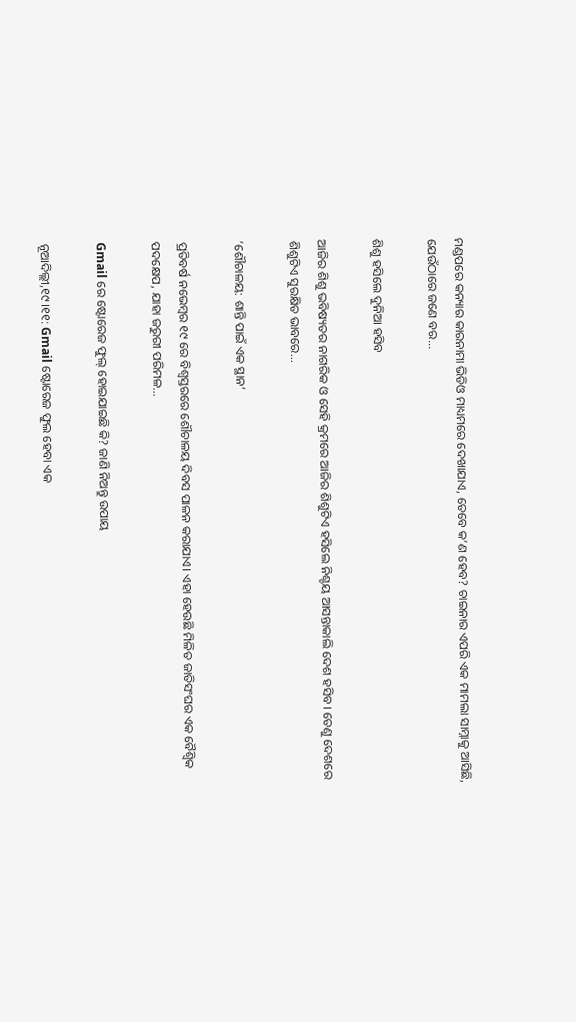ମଣ୍ଡପରେ କନ୍ୟାର କାରନାମା ଭିଡିଓ ମାଧ୍ୟମରେ ଦେଖାଯାଏ, ତେବେ କ’ଣ ହେବ? ଚାଇନାର ଏପରି ଏକ ମାମଲା ସାମ୍ନାକୁ ଆସିଛି, ଯେଉଁଠାରେ ଜଣେ ବର...

ଶିଶୁ ହସିଲେ ଦୁନିଆ ହସିବ

ଆଜିର ଶିଶୁ ଭବିଷ୍ୟତର ନାଗରିକ ଓ ସେହି କ୍ରମରେ ଆଜିର ଶିଶୁଟିଏ ହସିଲେ ନିଶ୍ଚୟ ଆସନ୍ତାକାଲି ଦେଶ ହସିବ। ତେଣୁ ଦେଶରେ ଶିଶୁଟିଏ ସୁରକ୍ଷିତ ଭାବରେ...

‘ଶୌଚାଳୟ: ଶାନ୍ତି ପାଇଁ ଏକ ସ୍ଥାନ’

ପ୍ରତିବର୍ଷ ନଭେମ୍ବର ୧୯ ରେ ବିଶ୍ୱସ୍ତରରେ ଶୌଚାଳୟ ଦିବସ ପାଳନ କରାଯାଏ। ଏହା ହେଉଛି ମିଳିତ ଜାତିସଂଘର ଏକ ବୈଶ୍ୱିକ ପଦକ୍ଷେପ, ଯାହା ଜରୁରୀ ପରିମଳ...

Gmail ରେ ଷ୍ଟୋରେଜ ଫୁଲ୍‌ ହୋଇଯାଇଛି କି? ଜାଣି ନିଅନ୍ତୁ ଉପାୟ

ନୂଆଦିଲ୍ଲୀ,୧୯।୧୧: Gmail ଷ୍ଟୋରେଜ ଫୁଲ ହେବା ଏକ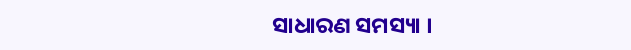ସାଧାରଣ ସମସ୍ୟା ।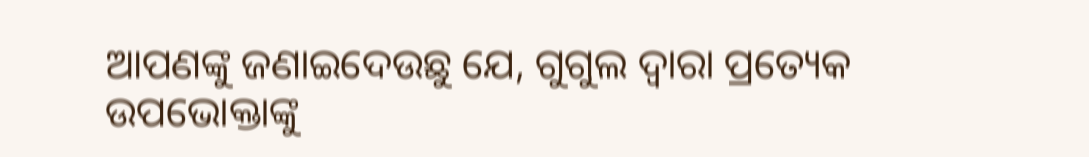ଆପଣଙ୍କୁ ଜଣାଇଦେଉଛୁ ଯେ, ଗୁଗୁଲ ଦ୍ୱାରା ପ୍ରତ୍ୟେକ ଉପଭୋକ୍ତାଙ୍କୁ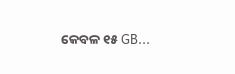କେବଳ ୧୫ GB...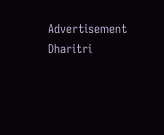Advertisement
Dharitri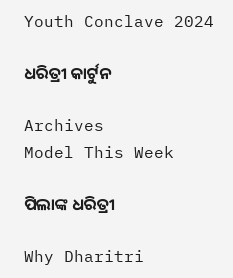Youth Conclave 2024

ଧରିତ୍ରୀ କାର୍ଟୁନ

Archives
Model This Week

ପିଲାଙ୍କ ଧରିତ୍ରୀ

Why Dharitri